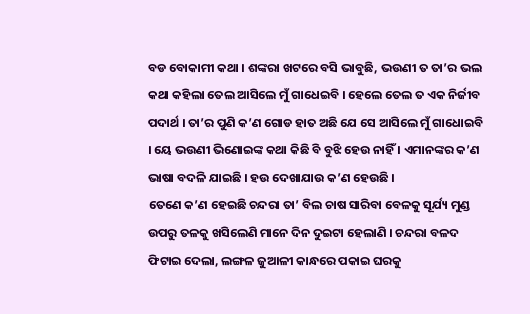ବଡ ବୋକାମୀ କଥା । ଶଙ୍କରା ଖଟରେ ବସି ଭାବୁଛି, ଭଉଣୀ ତ ତା’ର ଭଲ କଥା କହିଲା ତେଲ ଆସିଲେ ମୁଁ ଗାଧେଇବି । ହେଲେ ତେଲ ତ ଏକ ନିର୍ଜୀବ ପଦାର୍ଥ । ତା’ର ପୁଣି କ’ଣ ଗୋଡ ହାତ ଅଛି ଯେ ସେ ଆସିଲେ ମୁଁ ଗାଧୋଇବି । ୟେ ଭଉଣୀ ଭିଣୋଇଙ୍କ କଥା କିଛି ବି ବୁଝି ହେଉ ନାହିଁ । ଏମାନଙ୍କର କ’ଣ ଭାଷା ବଦଳି ଯାଇଛି । ହଉ ଦେଖାଯାଉ କ’ଣ ହେଉଛି ।
ତେଣେ କ’ଣ ହେଇଛି ଚନ୍ଦରା ତା’ ବିଲ ଚାଷ ସାରିବା ବେଳକୁ ସୂର୍ଯ୍ୟ ମୁଣ୍ଡ ଉପରୁ ତଳକୁ ଖସିଲେଣି ମାନେ ଦିନ ଦୁଇଟା ହେଲାଣି । ଚନ୍ଦରା ବଳଦ ଫିଟାଇ ଦେଲା, ଲଙ୍ଗଳ ଜୁଆଳୀ କାନ୍ଧରେ ପକାଇ ଘରକୁ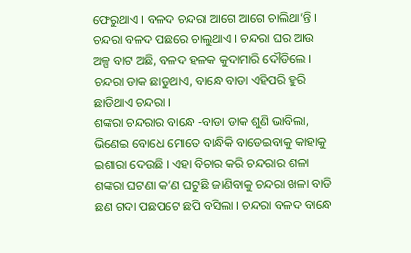ଫେରୁଥାଏ । ବଳଦ ଚନ୍ଦରା ଆଗେ ଆଗେ ଚାଲିଥା’ନ୍ତି । ଚନ୍ଦରା ବଳଦ ପଛରେ ଚାଲୁଥାଏ । ଚନ୍ଦରା ଘର ଆଉ ଅଳ୍ପ ବାଟ ଅଛି, ବଳଦ ହଳକ କୁଦାମାରି ଦୌଡିଲେ । ଚନ୍ଦରା ଡାକ ଛାଡୁଥାଏ, ବାନ୍ଧେ ବାଡା ଏହିପରି ହୁରି ଛାଡିଥାଏ ଚନ୍ଦରା ।
ଶଙ୍କରା ଚନ୍ଦରାର ବାନ୍ଧେ -ବାଡା ଡାକ ଶୁଣି ଭାବିଲା, ଭିଣେଇ ବୋଧେ ମୋତେ ବାନ୍ଧିକି ବାଡେଇବାକୁ କାହାକୁ ଇଶାରା ଦେଉଛି । ଏହା ବିଚାର କରି ଚନ୍ଦରାର ଶଳା ଶଙ୍କରା ଘଟଣା କ’ଣ ଘଟୁଛି ଜାଣିବାକୁ ଚନ୍ଦରା ଖଳା ବାଡି ଛଣ ଗଦା ପଛପଟେ ଛପି ବସିଲା । ଚନ୍ଦରା ବଳଦ ବାନ୍ଧେ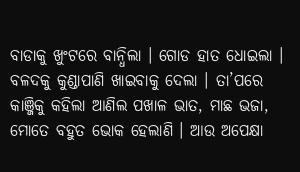ବାଡାକୁ ଖୁଂଟରେ ବାନ୍ଧିଲା । ଗୋଡ ହାତ ଧୋଇଲା । ବଳଦକୁ କୁଣ୍ଡାପାଣି ଖାଇବାକୁ ଦେଲା । ତା’ପରେ କାଞ୍ଜିକୁ କହିଲା ଆଣିଲ ପଖାଳ ଭାତ, ମାଛ ଭଜା, ମୋତେ ବହୁତ ଭୋକ ହେଲାଣି । ଆଉ ଅପେକ୍ଷା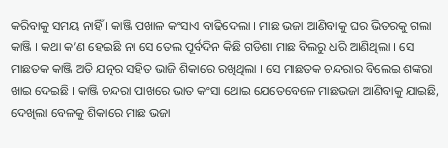କରିବାକୁ ସମୟ ନାହିଁ । କାଞ୍ଜି ପଖାଳ କଂସାଏ ବାଢିଦେଲା । ମାଛ ଭଜା ଆଣିବାକୁ ଘର ଭିତରକୁ ଗଲା କାଞ୍ଜି । କଥା କ’ଣ ହେଇଛି ନା ସେ ତେଲ ପୂର୍ବଦିନ କିଛି ଗଡିଶା ମାଛ ବିଲରୁ ଧରି ଆଣିଥିଲା । ସେ ମାଛତକ କାଞ୍ଜି ଅତି ଯତ୍ନର ସହିତ ଭାଜି ଶିକାରେ ରଖିଥିଲା । ସେ ମାଛତକ ଚନ୍ଦରାର ବିଲେଇ ଶଙ୍କରା ଖାଇ ଦେଇଛି । କାଞ୍ଜି ଚନ୍ଦରା ପାଖରେ ଭାତ କଂସା ଥୋଇ ଯେତେବେଳେ ମାଛଭଜା ଆଣିବାକୁ ଯାଇଛି, ଦେଖିଲା ବେଳକୁ ଶିକାରେ ମାଛ ଭଜା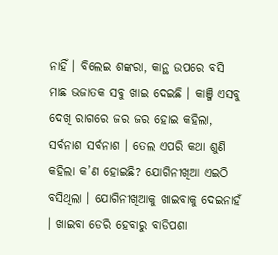ନାହିଁ । ବିଲେଇ ଶଙ୍କରା, କାନ୍ଥ ଉପରେ ବସି ମାଛ ଭଜାତକ ସବୁ ଖାଇ ଦେଇଛି । କାଞ୍ଜି ଏସବୁ ଦେଖି ରାଗରେ ଜର ଜର ହୋଇ କହିଲା, ସର୍ବନାଶ ସର୍ବନାଶ । ତେଲ ଏପରି କଥା ଶୁଣି କହିଲା କ’ଣ ହୋଇଛି? ଯୋଗିନୀଖିଆ ଏଇଠି ବସିଥିଲା । ଯୋଗିନୀଖିଆକୁ ଖାଇବାକୁ ଦେଇନାହଁ । ଖାଇବା ଡେରି ହେବାରୁ ବାଡିପଶା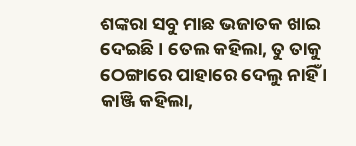ଶଙ୍କରା ସବୁ ମାଛ ଭଜାତକ ଖାଇ ଦେଇଛି । ତେଲ କହିଲା, ତୁ ତାକୁ ଠେଙ୍ଗାରେ ପାହାରେ ଦେଲୁ ନାହିଁ । କାଞ୍ଜି କହିଲା,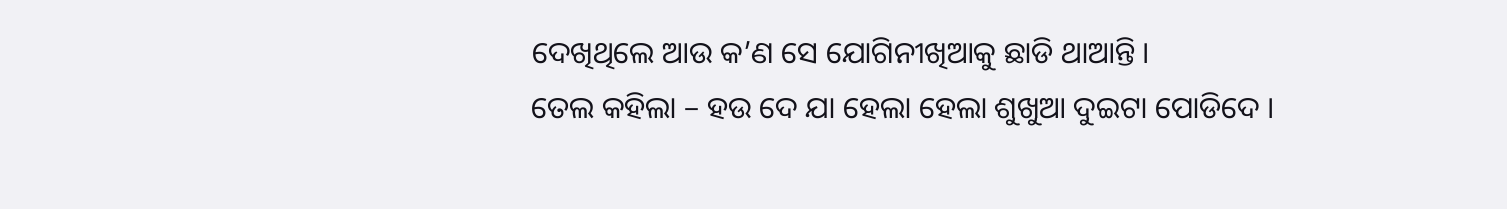ଦେଖିଥିଲେ ଆଉ କ’ଣ ସେ ଯୋଗିନୀଖିଆକୁ ଛାଡି ଥାଆନ୍ତି ।
ତେଲ କହିଲା – ହଉ ଦେ ଯା ହେଲା ହେଲା ଶୁଖୁଆ ଦୁଇଟା ପୋଡିଦେ ।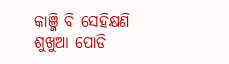କାଞ୍ଜି ବି ସେହିକ୍ଷଣି ଶୁଖୁଆ ପୋଡି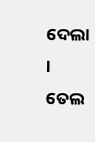ଦେଲା । ତେଲ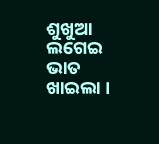ଶୁଖୁଆ ଲଗେଇ ଭାତ ଖାଇଲା ।